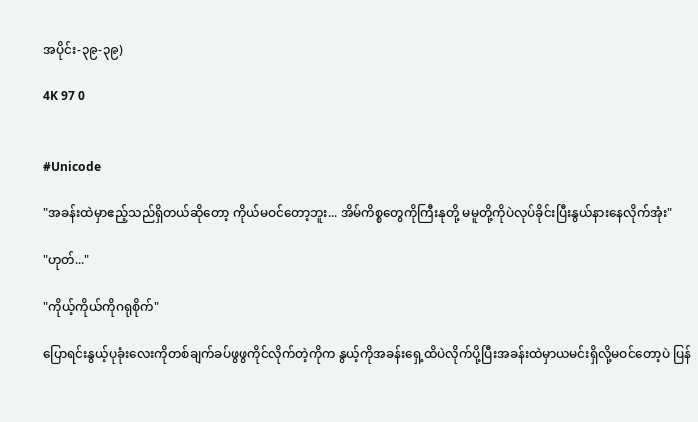အပိုင်း-၃၉-၃၉)

4K 97 0


#Unicode

"အခန်းထဲမှာဧည့်သည်ရှိတယ်ဆိုတော့ ကိုယ်မဝင်တော့ဘူး... အိမ်ကိစ္စတွေကိုကြီးနုတို့ မမူတို့ကိုပဲလုပ်ခိုင်းပြီးနွယ်နားနေလိုက်အုံး"

"ဟုတ်..."

"ကိုယ့်ကိုယ်ကိုဂရုစိုက်"

ပြောရင်းနွယ့်ပုခုံးလေးကိုတစ်ချက်ခပ်ဖွဖွကိုင်လိုက်တဲ့ကိုက နွယ့်ကိုအခန်းရှေ့ထိပဲလိုက်ပို့ပြီးအခန်းထဲမှာယမင်းရှိလို့မဝင်တော့ပဲ ပြန်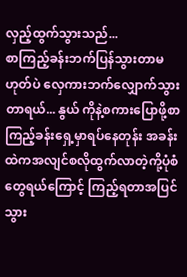လှည့်ထွက်သွားသည်...
စာကြည့်ခန်းဘက်ပြန်သွားတာမဟုတ်ပဲ လှေကားဘက်လျှောက်သွားတာရယ်... နွယ် ကိုနဲ့စကားပြောဖို့စာကြည့်ခန်းရှေ့မှာရပ်နေတုန်း အခန်းထဲကအလျင်စလိုထွက်လာတဲ့ကို့ပုံစံတွေရယ်ကြောင့် ကြည့်ရတာအပြင်သွား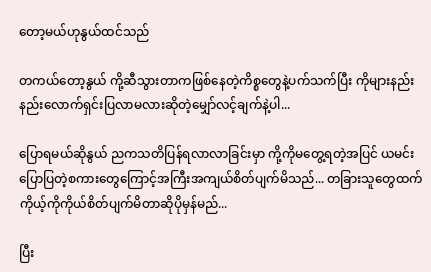တော့မယ်ဟုနွယ်ထင်သည်

တကယ်တော့နွယ် ကို့ဆီသွားတာကဖြစ်နေတဲ့ကိစ္စတွေနဲ့ပက်သက်ပြီး ကိုများနည်းနည်းလောက်ရှင်းပြလာမလားဆိုတဲ့မျှော်လင့်ချက်နဲ့ပါ...

ပြောရမယ်ဆိုနွယ် ညကသတိပြန်ရလာလာခြင်းမှာ ကို့ကိုမတွေ့ရတဲ့အပြင် ယမင်းပြောပြတဲ့စကားတွေကြောင့်အကြီးအကျယ်စိတ်ပျက်မိသည်... တခြားသူတွေထက်ကိုယ့်ကိုကိုယ်စိတ်ပျက်မိတာဆိုပိုမှန်မည်...

ပြီး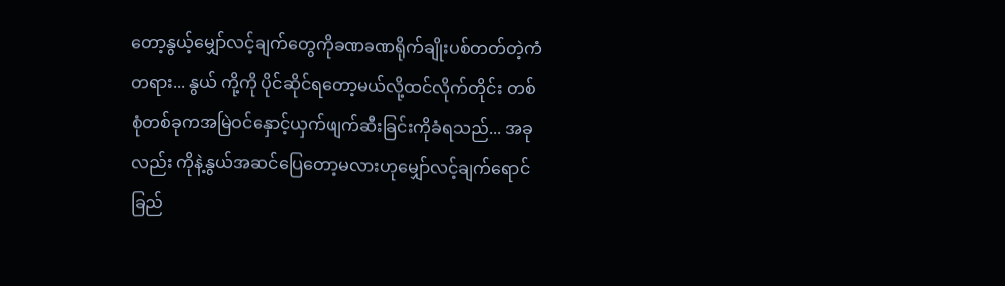တော့နွယ့်မျှော်လင့်ချက်တွေကိုခဏခဏရိုက်ချိုးပစ်တတ်တဲ့ကံတရား... နွယ် ကို့ကို ပိုင်ဆိုင်ရတော့မယ်လို့ထင်လိုက်တိုင်း တစ်စုံတစ်ခုကအမြဲဝင်နှောင့်ယှက်ဖျက်ဆီးခြင်းကိုခံရသည်... အခုလည်း ကိုနဲ့နွယ်အဆင်ပြေတော့မလားဟုမျှော်လင့်ချက်ရောင်ခြည်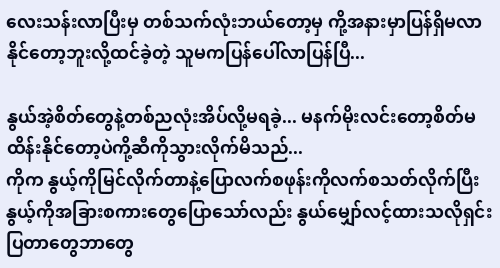လေးသန်းလာပြီးမှ တစ်သက်လုံးဘယ်တော့မှ ကို့အနားမှာပြန်ရှိမလာနိုင်တော့ဘူးလို့ထင်ခဲ့တဲ့ သူမကပြန်ပေါ်လာပြန်ပြီ...

နွယ်အဲ့စိတ်တွေနဲ့တစ်ညလုံးအိပ်လို့မရခဲ့... မနက်မိုးလင်းတော့စိတ်မထိန်းနိုင်တော့ပဲကို့ဆီကိုသွားလိုက်မိသည်...
ကိုက နွယ့်ကိုမြင်လိုက်တာနဲ့ပြောလက်စဖုန်းကိုလက်စသတ်လိုက်ပြီး နွယ့်ကိုအခြားစကားတွေပြောသော်လည်း နွယ်မျှော်လင့်ထားသလိုရှင်းပြတာတွေဘာတွေ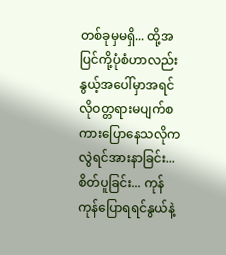တစ်ခုမှမရှိ... ထို့အပြင်ကို့ပုံစံဟာလည်းနွယ့်အပေါ်မှာအရင်လိုဝတ္တရားမပျက်စကားပြောနေသလိုကလွဲရင်အားနာခြင်း...စိတ်ပူခြင်း... ကုန်ကုန်ပြောရရင်နွယ်နဲ့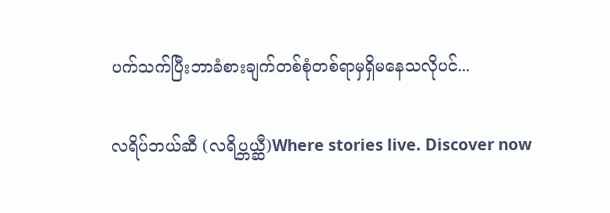ပက်သက်ပြီးဘာခံစားချက်တစ်စုံတစ်ရာမှရှိမနေသလိုပင်...

လရိပ်ဘယ်ဆီ (လရိပ္ဘယ္ဆီ)Where stories live. Discover now